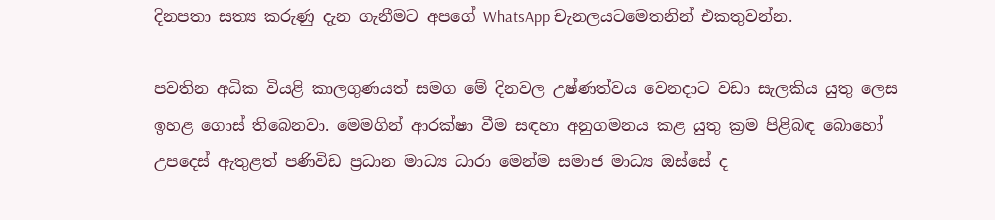දිනපතා සත්‍ය කරුණු දැන ගැනීමට අපගේ WhatsApp චැනලයටමෙතනින් එකතුවන්න.

පවතින අධික වියළි කාලගුණයත් සමග මේ දිනවල උෂ්ණත්වය වෙනදාට වඩා සැලකිය යුතු ලෙස ඉහළ ගොස් තිබෙනවා. මෙමගින් ආරක්ෂා වීම සඳහා අනුගමනය කළ යුතු ක්‍රම පිළිබඳ බොහෝ උපදෙස් ඇතුළත් පණිවිඩ ප්‍රධාන මාධ්‍ය ධාරා මෙන්ම සමාජ මාධ්‍ය ඔස්සේ ද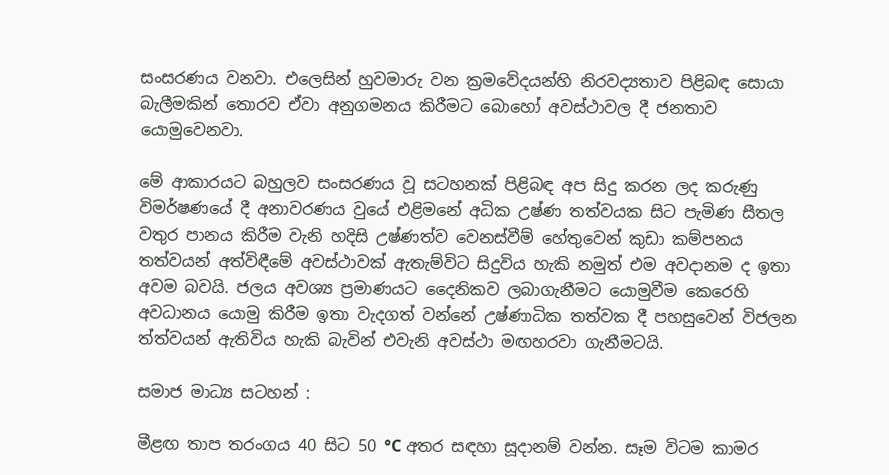සංසරණය වනවා. එලෙසින් හුවමාරු වන ක්‍රමවේදයන්හි නිරවද්‍යතාව පිළිබඳ සොයා බැලීමකින් තොරව ඒවා අනුගමනය කිරීමට බොහෝ අවස්ථාවල දී ජනතාව යොමුවෙනවා.

මේ ආකාරයට බහුලව සංසරණය වූ සටහනක් පිළිබඳ අප සිදු කරන ලද කරුණු විමර්ෂණයේ දී අනාවරණය වුයේ එළිමනේ අධික උෂ්ණ තත්වයක සිට පැමිණ සීතල වතුර පානය කිරීම වැනි හදිසි උෂ්ණත්ව වෙනස්වීම් හේතුවෙන් කුඩා කම්පනය තත්වයන් අත්විඳීමේ අවස්ථාවක් ඇතැම්විට සිදුවිය හැකි නමුත් එම අවදානම ද ඉතා අවම බවයි. ජලය අවශ්‍ය ප්‍රමාණයට දෛනිකව ලබාගැනීමට යොමුවීම කෙරෙහි අවධානය යොමු කිරීම ඉතා වැදගත් වන්නේ උෂ්ණාධික තත්වක දී පහසුවෙන් විජලන ත්ත්වයන් ඇතිවිය හැකි බැවින් එවැනි අවස්ථා මඟහරවා ගැනීමටයි.

සමාජ මාධ්‍ය සටහන් :

මීළඟ තාප තරංගය 40 සිට 50 °C අතර සඳහා සූදානම් වන්න. සෑම විටම කාමර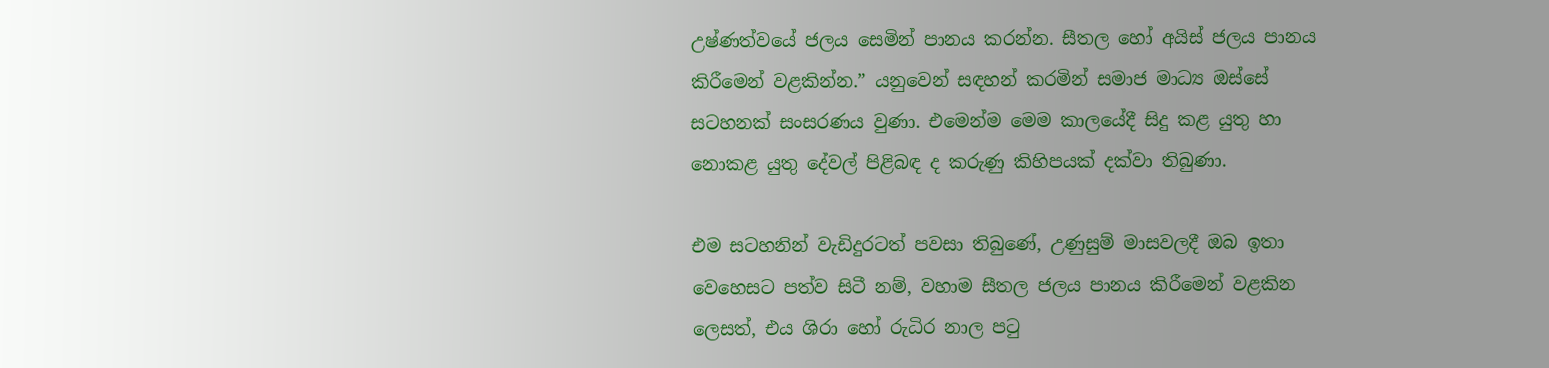උෂ්ණත්වයේ ජලය සෙමින් පානය කරන්න. සීතල හෝ අයිස් ජලය පානය කිරීමෙන් වළකින්න.” යනුවෙන් සඳහන් කරමින් සමාජ මාධ්‍ය ඔස්සේ සටහනක් සංසරණය වුණා. එමෙන්ම මෙම කාලයේදී සිදු කළ යුතු හා නොකළ යුතු දේවල් පිළිබඳ ද කරුණු කිහිපයක් දක්වා තිබුණා.

එම සටහනින් වැඩිදුරටත් පවසා තිබුණේ, උණුසුම් මාසවලදී ඔබ ඉතා වෙහෙසට පත්ව සිටී නම්, වහාම සීතල ජලය පානය කිරීමෙන් වළකින ලෙසත්, එය ශිරා හෝ රුධිර නාල පටු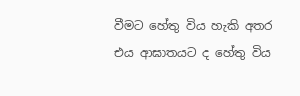වීමට හේතු විය හැකි අතර එය ආඝාතයට ද හේතු විය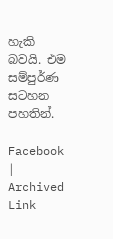හැකි බවයි. එම සම්පුර්ණ සටහන පහතින්.

Facebook | Archived Link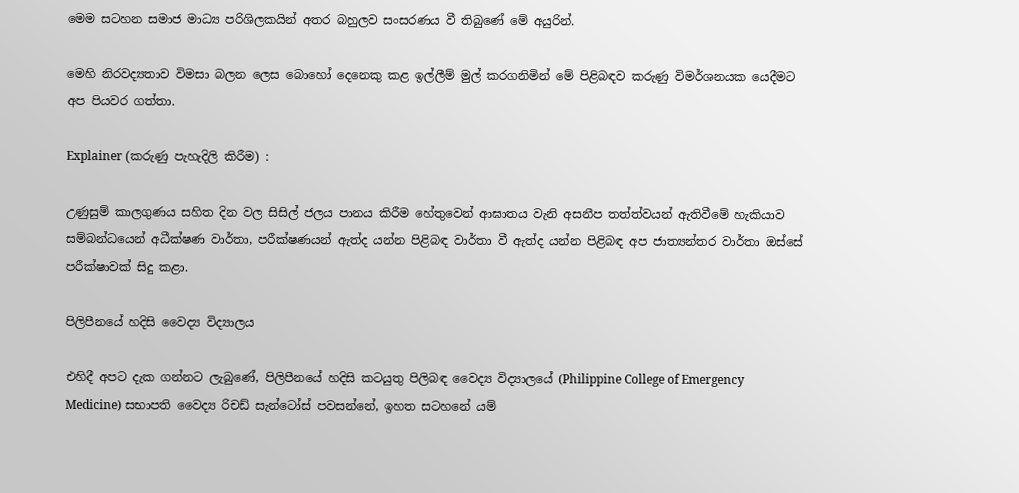මෙම සටහන සමාජ මාධ්‍ය පරිශිලකයින් අතර බහුලව සංසරණය වී තිබුණේ මේ අයුරින්.

මෙහි නිරවද්‍යතාව විමසා බලන ලෙස බොහෝ දෙනෙකු කළ ඉල්ලීම් මුල් කරගනිමින් මේ පිළිබඳව කරුණු විමර්ශනයක යෙදීමට අප පියවර ගත්තා.

Explainer (කරුණු පැහැදිලි කිරීම) :

උණුසුම් කාලගුණය සහිත දින වල සිසිල් ජලය පානය කිරීම හේතුවෙන් ආඝාතය වැනි අසනීප තත්ත්වයන් ඇතිවීමේ හැකියාව සම්බන්ධයෙන් අධීක්ෂණ වාර්තා, පරීක්ෂණයන් ඇත්ද යන්න පිළිබඳ වාර්තා වී ඇත්ද යන්න පිළිබඳ අප ජාත්‍යන්තර වාර්තා ඔස්සේ පරීක්ෂාවක් සිදු කළා.

පිලිපීනයේ හදිසි වෛද්‍ය විද්‍යාලය

එහිදී අපට දැක ගන්නට ලැබුණේ, පිලිපීනයේ හදිසි කටයුතු පිලිබඳ වෛද්‍ය විද්‍යාලයේ (Philippine College of Emergency Medicine) සභාපති වෛද්‍ය රිචඩ් සැන්ටෝස් පවසන්නේ, ඉහත සටහනේ යම්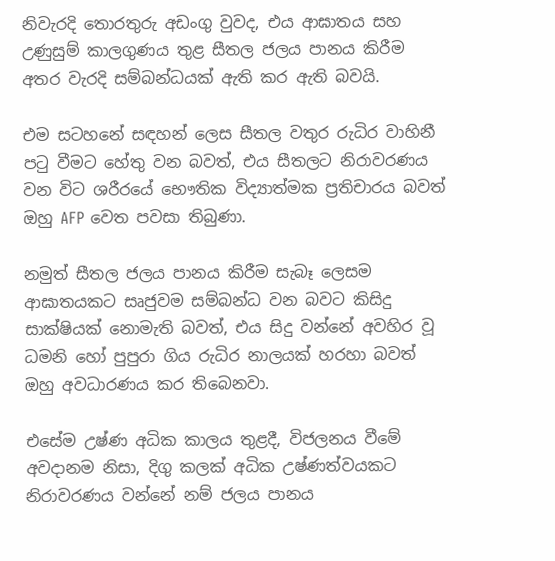නිවැරදි තොරතුරු අඩංගු වුවද, එය ආඝාතය සහ උණුසුම් කාලගුණය තුළ සීතල ජලය පානය කිරීම අතර වැරදි සම්බන්ධයක් ඇති කර ඇති බවයි.

එම සටහනේ සඳහන් ලෙස සීතල වතුර රුධිර වාහිනී පටු වීමට හේතු වන බවත්, එය සීතලට නිරාවරණය වන විට ශරීරයේ භෞතික විද්‍යාත්මක ප්‍රතිචාරය බවත් ඔහු AFP වෙත පවසා තිබුණා.

නමුත් සීතල ජලය පානය කිරීම සැබෑ ලෙසම ආඝාතයකට සෘජුවම සම්බන්ධ වන බවට කිසිදු සාක්ෂියක් නොමැති බවත්, එය සිදු වන්නේ අවහිර වූ ධමනි හෝ පුපුරා ගිය රුධිර නාලයක් හරහා බවත් ඔහු අවධාරණය කර තිබෙනවා.

එසේම උෂ්ණ අධික කාලය තුළදී, විජලනය වීමේ අවදානම නිසා, දිගු කලක් අධික උෂ්ණත්වයකට නිරාවරණය වන්නේ නම් ජලය පානය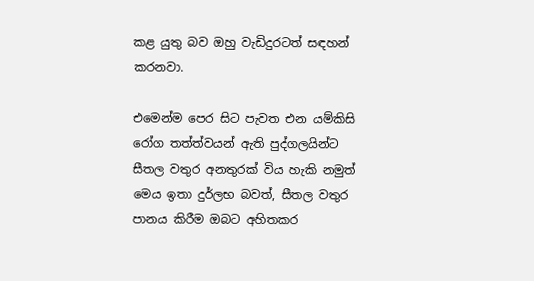කළ යුතු බව ඔහු වැඩිදුරටත් සඳහන් කරනවා.

එමෙන්ම පෙර සිට පැවත එන යම්කිසි රෝග තත්ත්වයන් ඇති පුද්ගලයින්ට සීතල වතුර අනතුරක් විය හැකි නමුත් මෙය ඉතා දුර්ලභ බවත්, සීතල වතුර පානය කිරීම ඔබට අහිතකර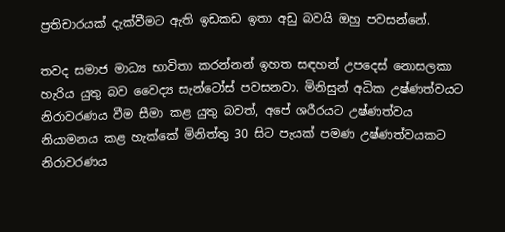ප්‍රතිචාරයක් දැක්වීමට ඇති ඉඩකඩ ඉතා අඩු බවයි ඔහු පවසන්නේ.

තවද සමාජ මාධ්‍ය භාවිතා කරන්නන් ඉහත සඳහන් උපදෙස් නොසලකා හැරිය යුතු බව වෛද්‍ය සැන්ටෝස් පවසනවා. මිනිසුන් අධික උෂ්ණත්වයට නිරාවරණය වීම සීමා කළ යුතු බවත්, අපේ ශරීරයට උෂ්ණත්වය නියාමනය කළ හැක්කේ මිනිත්තු 30 සිට පැයක් පමණ උෂ්ණත්වයකට නිරාවරණය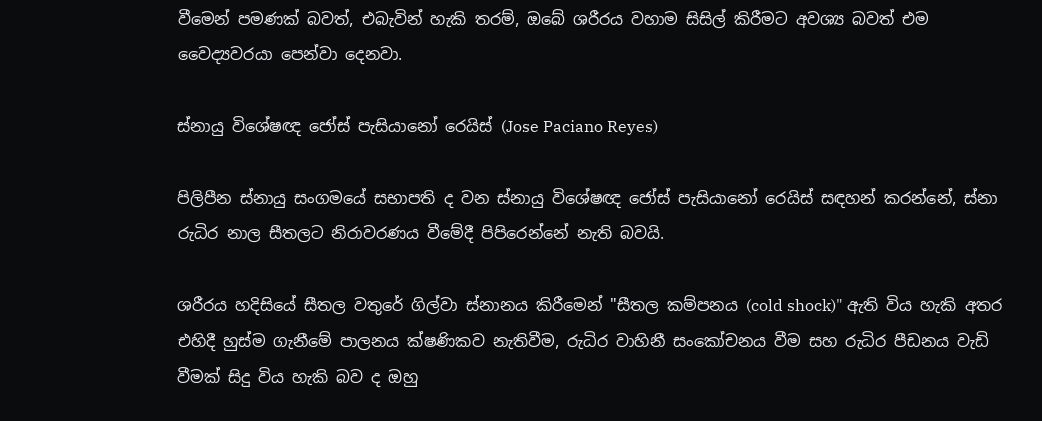වීමෙන් පමණක් බවත්, එබැවින් හැකි තරම්, ඔබේ ශරීරය වහාම සිසිල් කිරීමට අවශ්‍ය බවත් එම වෛද්‍යවරයා පෙන්වා දෙනවා.

ස්නායු විශේෂඥ ජෝස් පැසියානෝ රෙයිස් (Jose Paciano Reyes)

පිලිපීන ස්නායු සංගමයේ සභාපති ද වන ස්නායු විශේෂඥ ජෝස් පැසියානෝ රෙයිස් සඳහන් කරන්නේ, ස්නා රුධිර නාල සීතලට නිරාවරණය වීමේදී පිපිරෙන්නේ නැති බවයි.

ශරීරය හදිසියේ සීතල වතුරේ ගිල්වා ස්නානය කිරීමෙන් "සීතල කම්පනය (cold shock)" ඇති විය හැකි අතර එහිදී හුස්ම ගැනීමේ පාලනය ක්ෂණිකව නැතිවීම, රුධිර වාහිනී සංකෝචනය වීම සහ රුධිර පීඩනය වැඩි වීමක් සිදු විය හැකි බව ද ඔහු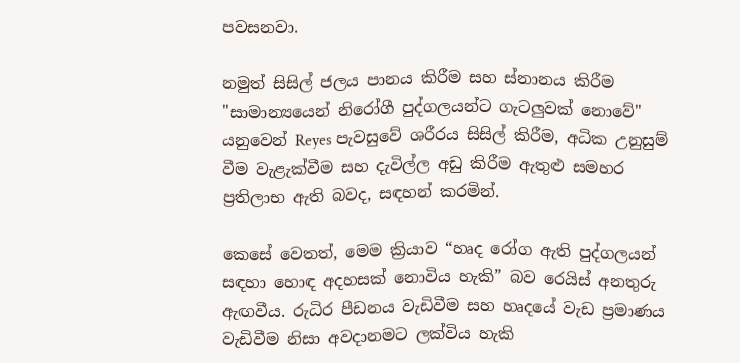පවසනවා.

නමුත් සිසිල් ජලය පානය කිරීම සහ ස්නානය කිරීම "සාමාන්‍යයෙන් නිරෝගී පුද්ගලයන්ට ගැටලුවක් නොවේ" යනුවෙන් Reyes පැවසුවේ ශරීරය සිසිල් කිරීම, අධික උනුසුම් වීම වැළැක්වීම සහ දැවිල්ල අඩු කිරීම ඇතුළු සමහර ප්‍රතිලාභ ඇති බවද, සඳහන් කරමින්.

කෙසේ වෙතත්, මෙම ක්‍රියාව “හෘද රෝග ඇති පුද්ගලයන් සඳහා හොඳ අදහසක් නොවිය හැකි” බව රෙයිස් අනතුරු ඇඟවීය. රුධිර පීඩනය වැඩිවීම සහ හෘදයේ වැඩ ප්‍රමාණය වැඩිවීම නිසා අවදානමට ලක්විය හැකි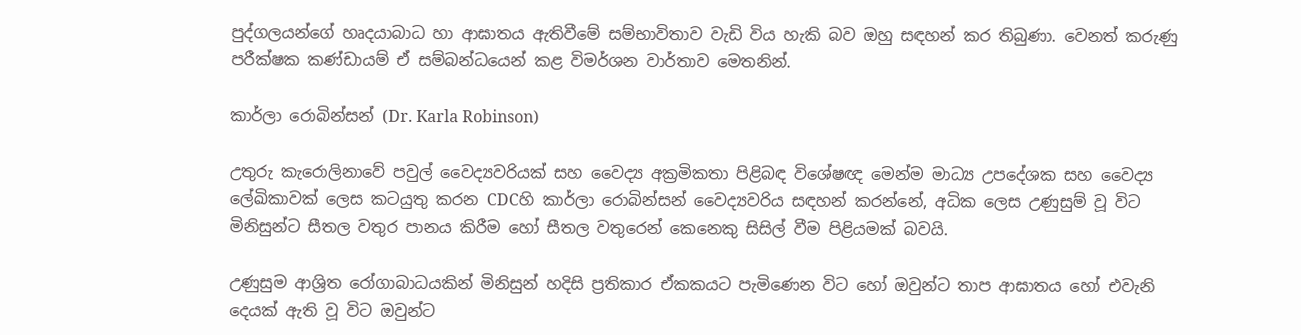පුද්ගලයන්ගේ හෘදයාබාධ හා ආඝාතය ඇතිවීමේ සම්භාවිතාව වැඩි විය හැකි බව ඔහු සඳහන් කර තිබුණා. වෙනත් කරුණු පරීක්ෂක කණ්ඩායම් ඒ සම්බන්ධයෙන් කළ විමර්ශන වාර්තාව මෙතනින්.

කාර්ලා රොබින්සන් (Dr. Karla Robinson)

උතුරු කැරොලිනාවේ පවුල් වෛද්‍යවරියක් සහ වෛද්‍ය අක්‍රමිකතා පිළිබඳ විශේෂඥ මෙන්ම මාධ්‍ය උපදේශක සහ වෛද්‍ය ලේඛිකාවක් ලෙස කටයුතු කරන CDCහි කාර්ලා රොබින්සන් වෛද්‍යවරිය සඳහන් කරන්නේ, අධික ලෙස උණුසුම් වූ විට මිනිසුන්ට සීතල වතුර පානය කිරීම හෝ සීතල වතුරෙන් කෙනෙකු සිසිල් වීම පිළියමක් බවයි.

උණුසුම ආශ්‍රිත රෝගාබාධයකින් මිනිසුන් හදිසි ප්‍රතිකාර ඒකකයට පැමිණෙන විට හෝ ඔවුන්ට තාප ආඝාතය හෝ එවැනි දෙයක් ඇති වූ විට ඔවුන්ට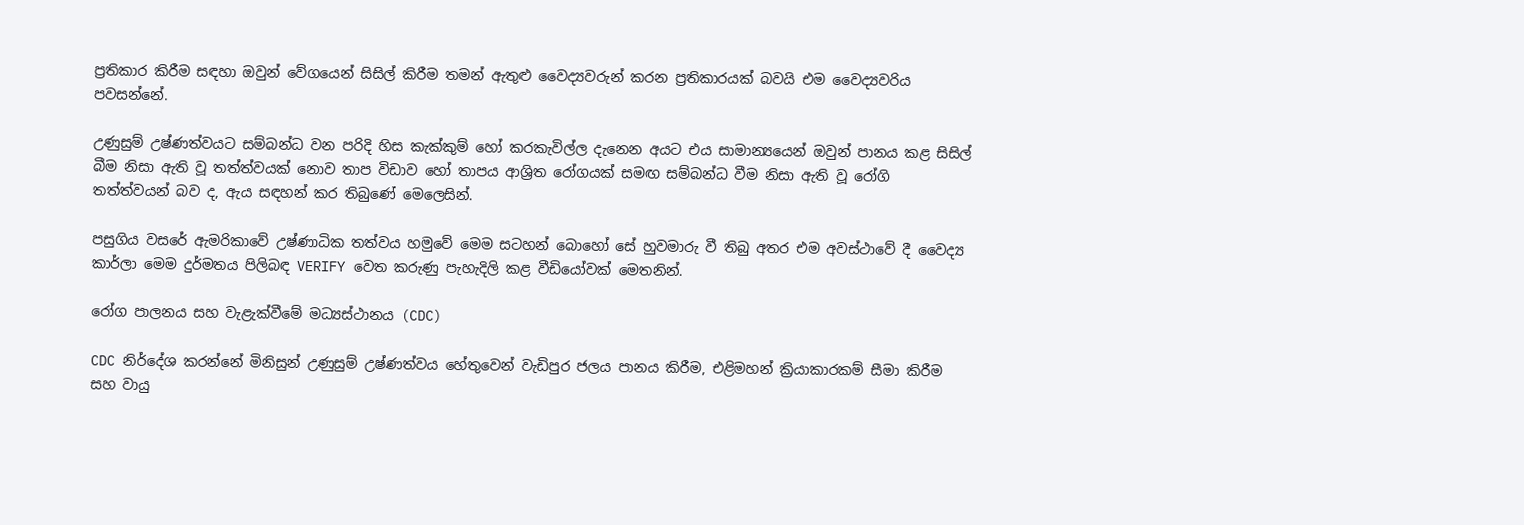ප්‍රතිකාර කිරීම සඳහා ඔවුන් වේගයෙන් සිසිල් කිරීම තමන් ඇතුළු වෛද්‍යවරුන් කරන ප්‍රතිකාරයක් බවයි එම වෛද්‍යවරිය පවසන්නේ.

උණුසුම් උෂ්ණත්වයට සම්බන්ධ වන පරිදි හිස කැක්කුම් හෝ කරකැවිල්ල දැනෙන අයට එය සාමාන්‍යයෙන් ඔවුන් පානය කළ සිසිල් බීම නිසා ඇති වූ තත්ත්වයක් නොව තාප විඩාව හෝ තාපය ආශ්‍රිත රෝගයක් සමඟ සම්බන්ධ වීම නිසා ඇති වූ රෝගි තත්ත්වයන් බව ද, ඇය සඳහන් කර තිබුණේ මෙලෙසින්.

පසුගිය වසරේ ඇමරිකාවේ උෂ්ණාධික තත්වය හමුවේ මෙම සටහන් බොහෝ සේ හුවමාරු වී තිබු අතර එම අවස්ථාවේ දී වෛද්‍ය කාර්ලා මෙම දුර්මතය පිලිබඳ VERIFY වෙත කරුණු පැහැදිලි කළ වීඩියෝවක් මෙතනින්.

රෝග පාලනය සහ වැළැක්වීමේ මධ්‍යස්ථානය (CDC)

CDC නිර්දේශ කරන්නේ මිනිසුන් උණුසුම් උෂ්ණත්වය හේතුවෙන් වැඩිපුර ජලය පානය කිරීම, එළිමහන් ක්‍රියාකාරකම් සීමා කිරීම සහ වායු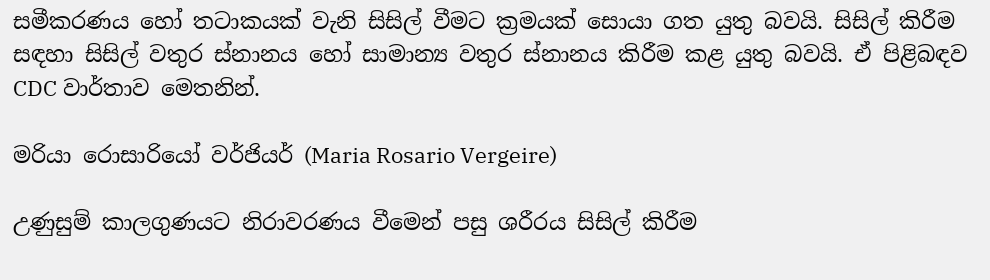සමීකරණය හෝ තටාකයක් වැනි සිසිල් වීමට ක්‍රමයක් සොයා ගත යුතු බවයි. සිසිල් කිරීම සඳහා සිසිල් වතුර ස්නානය හෝ සාමාන්‍ය වතුර ස්නානය කිරීම කළ යුතු බවයි. ඒ පිළිබඳව CDC වාර්තාව මෙතනින්.

මරියා රොසාරියෝ වර්ජියර් (Maria Rosario Vergeire)

උණුසුම් කාලගුණයට නිරාවරණය වීමෙන් පසු ශරීරය සිසිල් කිරීම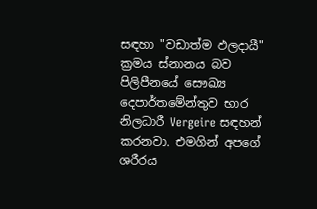සඳහා "වඩාත්ම ඵලදායී" ක්‍රමය ස්නානය බව පිලිපීනයේ සෞඛ්‍ය දෙපාර්තමේන්තුව භාර නිලධාරී Vergeire සඳහන් කරනවා. එමගින් අපගේ ශරීරය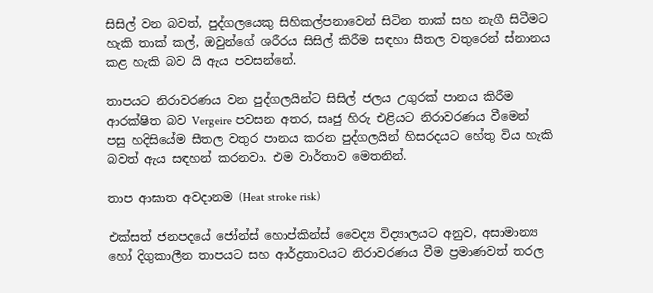සිසිල් වන බවත්, පුද්ගලයෙකු සිහිකල්පනාවෙන් සිටින තාක් සහ නැගී සිටීමට හැකි තාක් කල්, ඔවුන්ගේ ශරීරය සිසිල් කිරීම සඳහා සීතල වතුරෙන් ස්නානය කළ හැකි බව යි ඇය පවසන්නේ.

තාපයට නිරාවරණය වන පුද්ගලයින්ට සිසිල් ජලය උගුරක් පානය කිරීම ආරක්ෂිත බව Vergeire පවසන අතර, සෘජු හිරු එළියට නිරාවරණය වීමෙන් පසු හදිසියේම සීතල වතුර පානය කරන පුද්ගලයින් හිසරදයට හේතු විය හැකි බවත් ඇය සඳහන් කරනවා. එම වාර්තාව මෙතනින්.

තාප ආඝාත අවදානම (Heat stroke risk)

එක්සත් ජනපදයේ ජෝන්ස් හොප්කින්ස් වෛද්‍ය විද්‍යාලයට අනුව, අසාමාන්‍ය හෝ දිගුකාලීන තාපයට සහ ආර්ද්‍රතාවයට නිරාවරණය වීම ප්‍රමාණවත් තරල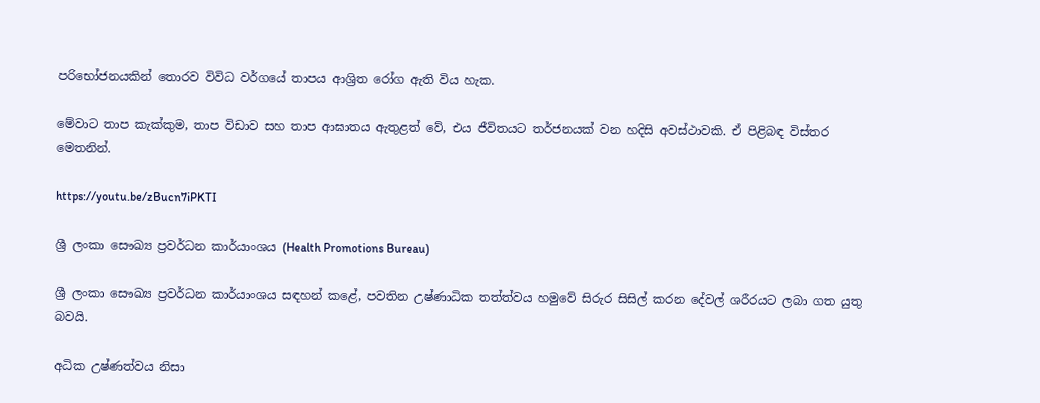පරිභෝජනයකින් තොරව විවිධ වර්ගයේ තාපය ආශ්‍රිත රෝග ඇති විය හැක.

මේවාට තාප කැක්කුම, තාප විඩාව සහ තාප ආඝාතය ඇතුළත් වේ, එය ජීවිතයට තර්ජනයක් වන හදිසි අවස්ථාවකි. ඒ පිළිබඳ විස්තර මෙතනින්.

https://youtu.be/zBucn7iPKTI

ශ්‍රී ලංකා සෞඛ්‍ය ප්‍රවර්ධන කාර්යාංශය (Health Promotions Bureau)

ශ්‍රී ලංකා සෞඛ්‍ය ප්‍රවර්ධන කාර්යාංශය සඳහන් කළේ, පවතින උෂ්ණාධික තත්ත්වය හමුවේ සිරුර සිසිල් කරන දේවල් ශරීරයට ලබා ගත යුතු බවයි.

අධික උෂ්ණත්වය නිසා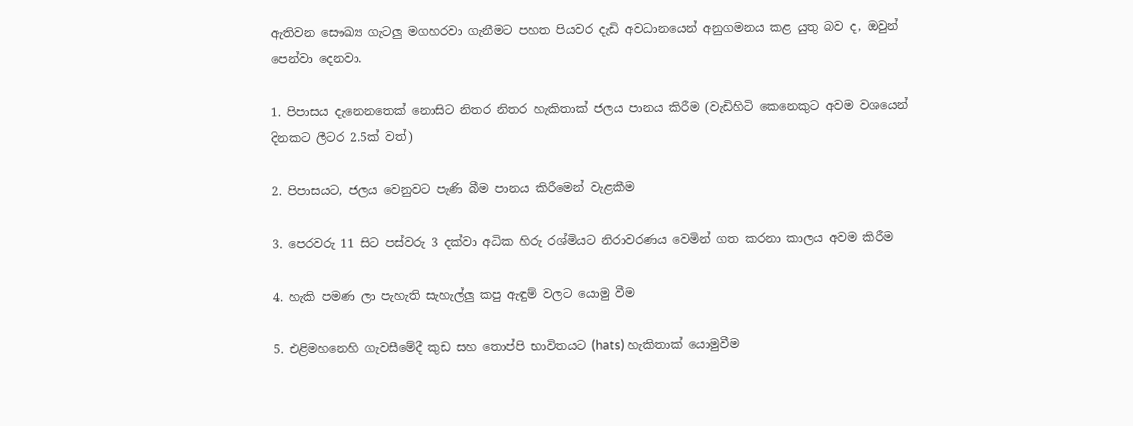ඇතිවන සෞඛ්‍ය ගැටලු මගහරවා ගැනීමට පහත පියවර දැඩි අවධානයෙන් අනුගමනය කළ යුතු බව ද, ඔවුන් පෙන්වා දෙනවා.

1. පිපාසය දැනෙනතෙක් නොසිට නිතර නිතර හැකිතාක් ජලය පානය කිරීම (වැඩිහිටි කෙනෙකුට අවම වශයෙන් දිනකට ලීටර 2.5ක් වත්)

2. පිපාසයට, ජලය වෙනුවට පැණි බීම පානය කිරීමෙන් වැළකීම

3. පෙරවරු 11 සිට පස්වරු 3 දක්වා අධික හිරු රශ්මියට නිරාවරණය වෙමින් ගත කරනා කාලය අවම කිරීම

4. හැකි පමණ ලා පැහැති සැහැල්ලු කපු ඇඳුම් වලට යොමු වීම

5. එළිමහනෙහි ගැවසීමේදී කුඩ සහ තොප්පි භාවිතයට (hats) හැකිතාක් යොමුවීම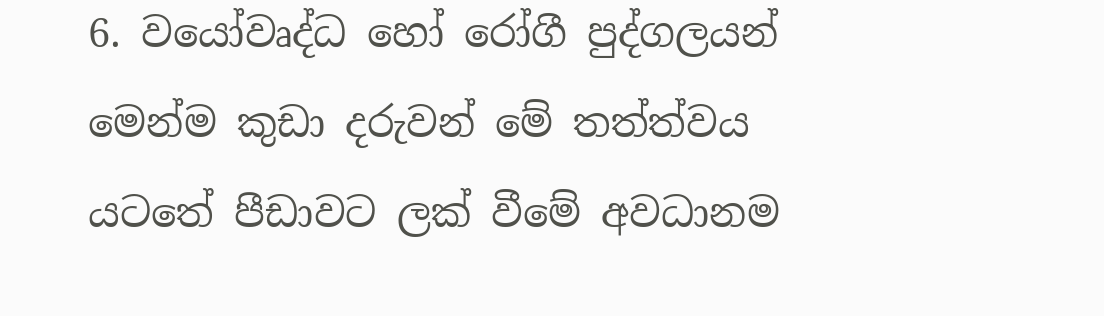6. වයෝවෘද්ධ හෝ රෝගී පුද්ගලයන් මෙන්ම කුඩා දරුවන් මේ තත්ත්වය යටතේ පීඩාවට ලක් වීමේ අවධානම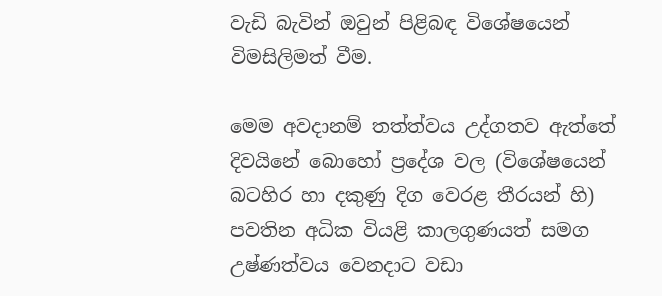වැඩි බැවින් ඔවුන් පිළිබඳ විශේෂයෙන් විමසිලිමත් වීම.

මෙම අවදානම් තත්ත්වය උද්ගතව ඇත්තේ දිවයිනේ බොහෝ ප්‍රදේශ වල (විශේෂයෙන් බටහිර හා දකුණු දිග වෙරළ තීරයන් හි) පවතින අධික වියළි කාලගුණයත් සමග උෂ්ණත්වය වෙනදාට වඩා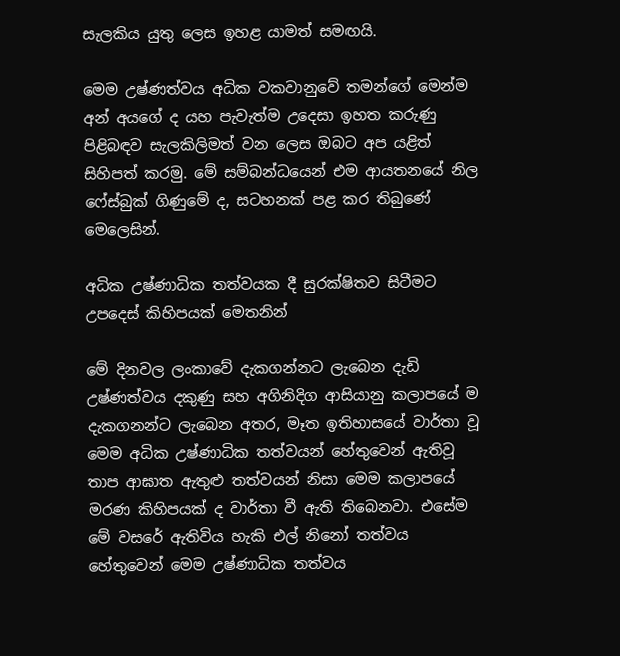සැලකිය යුතු ලෙස ඉහළ යාමත් සමඟයි.

මෙම උෂ්ණත්වය අධික වකවානුවේ තමන්ගේ මෙන්ම අන් අයගේ ද යහ පැවැත්ම උදෙසා ඉහත කරුණු පිළිබඳව සැලකිලිමත් වන ලෙස ඔබට අප යළිත් සිහිපත් කරමු. මේ සම්බන්ධයෙන් එම ආයතනයේ නිල ෆේස්බුක් ගිණුමේ ද, සටහනක් පළ කර තිබුණේ මෙලෙසින්.

අධික උෂ්ණාධික තත්වයක දී සුරක්ෂිතව සිටීමට උපදෙස් කිහිපයක් මෙතනින්

මේ දිනවල ලංකාවේ දැකගන්නට ලැබෙන දැඩි උෂ්ණත්වය දකුණු සහ අගිනිදිග ආසියානු කලාපයේ ම දැකගනන්ට ලැබෙන අතර, මෑත ඉතිහාසයේ වාර්තා වූ මෙම අධික උෂ්ණාධික තත්වයන් හේතුවෙන් ඇතිවූ තාප ආඝාත ඇතුළු තත්වයන් නිසා මෙම කලාපයේ මරණ කිහිපයක් ද වාර්තා වී ඇති තිබෙනවා. එසේම මේ වසරේ ඇතිවිය හැකි එල් නිනෝ තත්වය හේතුවෙන් මෙම උෂ්ණාධික තත්වය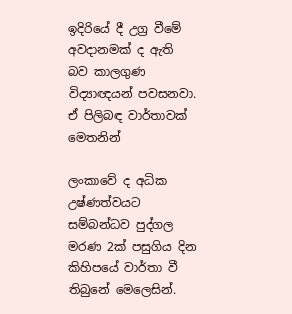ඉදිරියේ දී උග්‍ර වීමේ අවදානමක් ද ඇති බව කාලගුණ විද්‍යාඥයන් පවසනවා. ඒ පිලිබඳ වාර්තාවක් මෙතනින්

ලංකාවේ ද අධික උෂ්ණත්වයට සම්බන්ධව පුද්ගල මරණ 2ක් පසුගිය දින කිහිපයේ වාර්තා වී තිබුනේ මෙලෙසින්.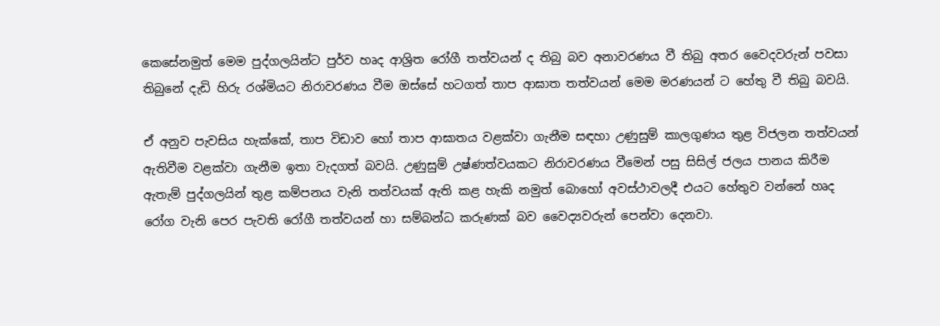කෙසේනමුත් මෙම පුද්ගලයින්ට පුර්ව හෘද ආශ්‍රිත රෝගී තත්වයන් ද තිබු බව අනාවරණය වී තිබු අතර වෛදවරුන් පවසා තිබුනේ දැඩි හිරු රශ්මියට නිරාවරණය වීම ඔස්සේ හටගත් තාප ආඝාත තත්වයන් මෙම මරණයන් ට හේතු වී තිබු බවයි.

ඒ අනුව පැවසිය හැක්කේ, තාප විඩාව හෝ තාප ආඝාතය වළක්වා ගැනීම සඳහා උණුසුම් කාලගුණය තුළ විජලන තත්වයන් ඇතිවීම වළක්වා ගැනීම ඉතා වැදගත් බවයි. උණුසුම් උෂ්ණත්වයකට නිරාවරණය වීමෙන් පසු සිසිල් ජලය පානය කිරීම ඇතැම් පුද්ගලයින් තුළ කම්පනය වැනි තත්වයක් ඇති කළ හැකි නමුත් බොහෝ අවස්ථාවලදී එයට හේතුව වන්නේ හෘද රෝග වැනි පෙර පැවති රෝගී තත්වයන් හා සම්බන්ධ කරුණක් බව වෛද්‍යවරුන් පෙන්වා දෙනවා.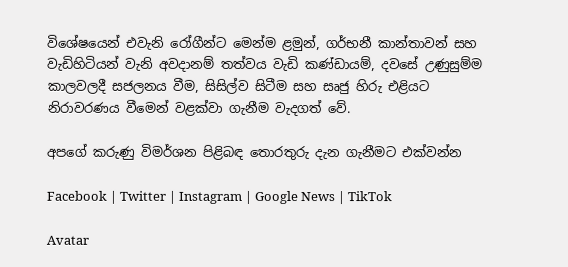විශේෂයෙන් එවැනි රෝගීන්ට මෙන්ම ළමුන්, ගර්භනී කාන්තාවන් සහ වැඩිහිටියන් වැනි අවදානම් තත්වය වැඩි කණ්ඩායම්, දවසේ උණුසුම්ම කාලවලදී සජලනය වීම, සිසිල්ව සිටීම සහ සෘජු හිරු එළියට නිරාවරණය වීමෙන් වළක්වා ගැනීම වැදගත් වේ.

අපගේ කරුණු විමර්ශන පිළිබඳ තොරතුරු දැන ගැනීමට එක්වන්න

Facebook | Twitter | Instagram | Google News | TikTok

Avatar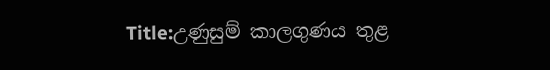Title:උණුසුම් කාලගුණය තුළ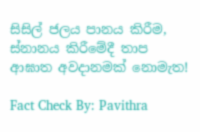සිසිල් ජලය පානය කිරීම, ස්නානය කිරීමේදී තාප ආඝාත අවදානමක් නොමැත!

Fact Check By: Pavithra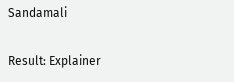Sandamali

Result: Explainer